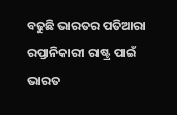ବଢୁଛି ଭାରତର ପତିଆରା
ରପ୍ତାନିକାରୀ ରାଷ୍ଟ୍ର ପାଇଁ ଭାରତ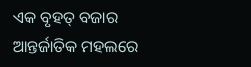ଏକ ବୃହତ୍ ବଜାର
ଆନ୍ତର୍ଜାତିକ ମହଲରେ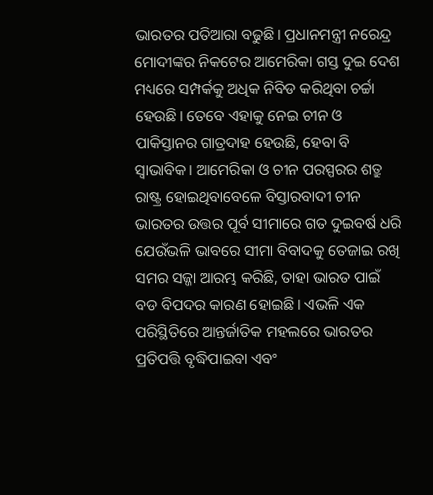ଭାରତର ପତିଆରା ବଢୁଛି। ପ୍ରଧାନମନ୍ତ୍ରୀ ନରେନ୍ଦ୍ର ମୋଦୀଙ୍କର ନିକଟେର ଆମେରିକା ଗସ୍ତ ଦୁଇ ଦେଶ ମଧ୍ୟରେ ସମ୍ପର୍କକୁ ଅଧିକ ନିବିଡ କରିଥିବା ଚର୍ଚ୍ଚା ହେଉଛି। ତେବେ ଏହାକୁ ନେଇ ଚୀନ ଓ ପାକିସ୍ତାନର ଗାତ୍ରଦାହ ହେଉଛି, ହେବା ବି ସ୍ବାଭାବିକ। ଆମେରିକା ଓ ଚୀନ ପରସ୍ପରର ଶତ୍ରୁ ରାଷ୍ଟ୍ର ହୋଇଥିବାବେଳେ ବିସ୍ତାରବାଦୀ ଚୀନ ଭାରତର ଉତ୍ତର ପୂର୍ବ ସୀମାରେ ଗତ ଦୁଇବର୍ଷ ଧରି ଯେଉଁଭଳି ଭାବରେ ସୀମା ବିବାଦକୁ ତେଜାଇ ରଖି ସମର ସଜ୍ଜା ଆରମ୍ଭ କରିଛି, ତାହା ଭାରତ ପାଇଁ ବଡ ବିପଦର କାରଣ ହୋଇଛି। ଏଭଳି ଏକ ପରିସ୍ଥିତିରେ ଆନ୍ତର୍ଜାତିକ ମହଲରେ ଭାରତର ପ୍ରତିପତ୍ତି ବୃଦ୍ଧିପାଇବା ଏବଂ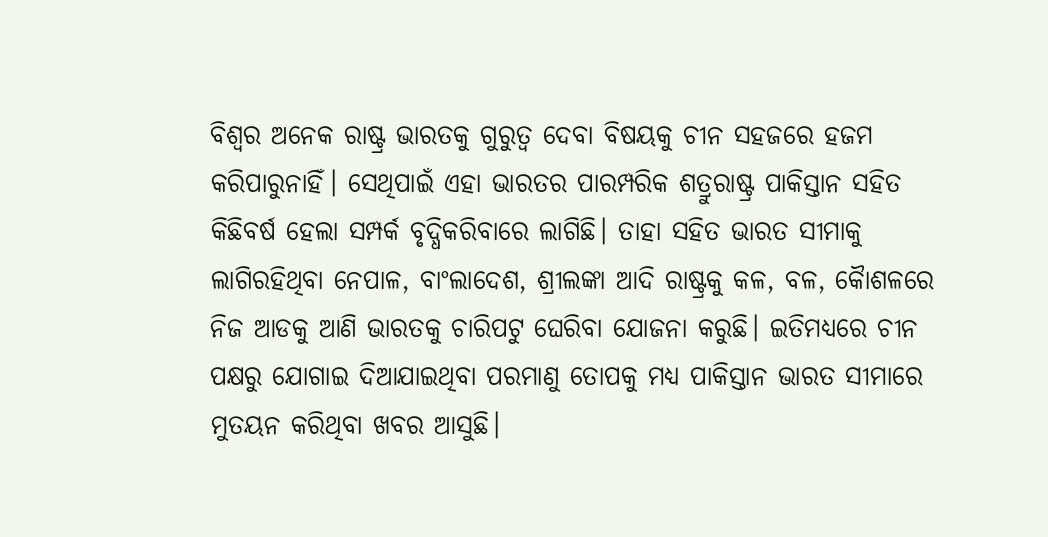ବିଶ୍ବର ଅନେକ ରାଷ୍ଟ୍ର ଭାରତକୁ ଗୁରୁତ୍ବ ଦେବା ବିଷୟକୁ ଚୀନ ସହଜରେ ହଜମ କରିପାରୁନାହିଁ। ସେଥିପାଇଁ ଏହା ଭାରତର ପାରମ୍ପରିକ ଶତ୍ରୁରାଷ୍ଟ୍ର ପାକିସ୍ତାନ ସହିତ କିଛିବର୍ଷ ହେଲା ସମ୍ପର୍କ ବୃଦ୍ଧିକରିବାରେ ଲାଗିଛି। ତାହା ସହିତ ଭାରତ ସୀମାକୁ ଲାଗିରହିଥିବା ନେପାଳ, ବାଂଲାଦେଶ, ଶ୍ରୀଲଙ୍କା ଆଦି ରାଷ୍ଟ୍ରକୁ କଳ, ବଳ, କୋୖଶଳରେ ନିଜ ଆଡକୁ ଆଣି ଭାରତକୁ ଚାରିପଟୁ ଘେରିବା ଯୋଜନା କରୁଛି। ଇତିମଧ୍ୟରେ ଚୀନ ପକ୍ଷରୁ ଯୋଗାଇ ଦିଆଯାଇଥିବା ପରମାଣୁ ତୋପକୁ ମଧ୍ୟ ପାକିସ୍ତାନ ଭାରତ ସୀମାରେ ମୁତୟନ କରିଥିବା ଖବର ଆସୁଛି।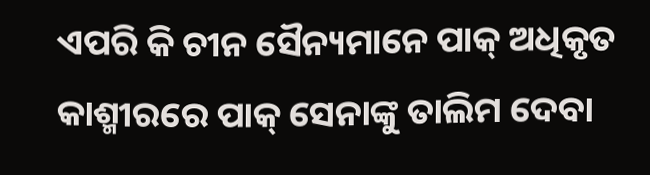ଏପରି କି ଚୀନ ସୈନ୍ୟମାନେ ପାକ୍ ଅଧିକୃତ କାଶ୍ମୀରରେ ପାକ୍ ସେନାଙ୍କୁ ତାଲିମ ଦେବା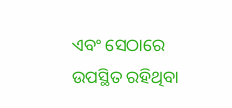ଏବଂ ସେଠାରେ ଉପସ୍ଥିତ ରହିଥିବା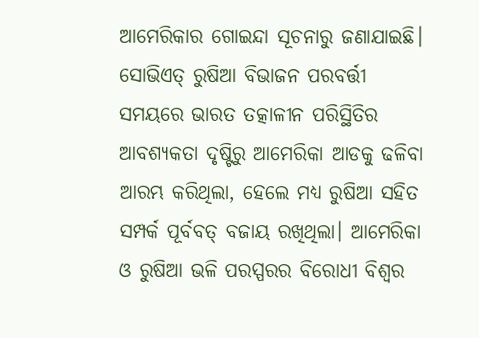ଆମେରିକାର ଗୋଇନ୍ଦା ସୂଚନାରୁ ଜଣାଯାଇଛି।
ସୋଭିଏତ୍ ରୁଷିଆ ବିଭାଜନ ପରବର୍ତ୍ତୀ ସମୟରେ ଭାରତ ତତ୍କାଳୀନ ପରିସ୍ଥିତିର ଆବଶ୍ୟକତା ଦୃଷ୍ଟିରୁ ଆମେରିକା ଆଡକୁ ଢଳିବା ଆରମ୍ଭ କରିଥିଲା, ହେଲେ ମଧ୍ୟ ରୁଷିଆ ସହିତ ସମ୍ପର୍କ ପୂର୍ବବତ୍ ବଜାୟ ରଖିଥିଲା। ଆମେରିକା ଓ ରୁଷିଆ ଭଳି ପରସ୍ପରର ବିରୋଧୀ ବିଶ୍ବର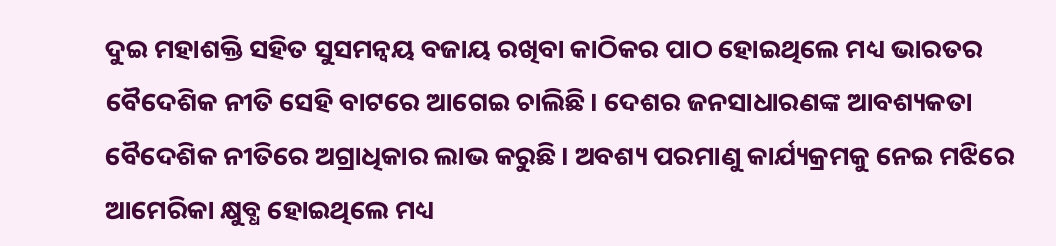ଦୁଇ ମହାଶକ୍ତି ସହିତ ସୁସମନ୍ବୟ ବଜାୟ ରଖିବା କାଠିକର ପାଠ ହୋଇଥିଲେ ମଧ୍ୟ ଭାରତର ବୈଦେଶିକ ନୀତି ସେହି ବାଟରେ ଆଗେଇ ଚାଲିଛି। ଦେଶର ଜନସାଧାରଣଙ୍କ ଆବଶ୍ୟକତା ବୈଦେଶିକ ନୀତିରେ ଅଗ୍ରାଧିକାର ଲାଭ କରୁଛି। ଅବଶ୍ୟ ପରମାଣୁ କାର୍ଯ୍ୟକ୍ରମକୁ ନେଇ ମଝିରେ ଆମେରିକା କ୍ଷୁବ୍ଧ ହୋଇଥିଲେ ମଧ୍ୟ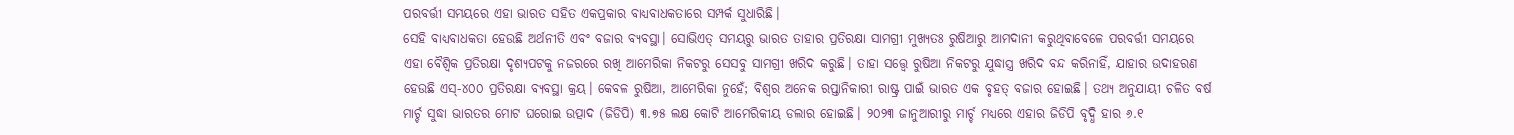ପରବର୍ତ୍ତୀ ସମୟରେ ଏହା ଭାରତ ସହିତ ଏକପ୍ରକାର ବାଧ୍ୟବାଧକତାରେ ସମ୍ପର୍କ ସୁଧାରିଛି।
ସେହି ବାଧ୍ୟବାଧକତା ହେଉଛି ଅର୍ଥନୀତି ଏବଂ ବଜାର ବ୍ୟବସ୍ଥା। ସୋଭିଏତ୍ ସମୟରୁ ଭାରତ ତାହାର ପ୍ରତିରକ୍ଷା ସାମଗ୍ରୀ ମୁଖ୍ୟତଃ ରୁଷିଆରୁ ଆମଦାନୀ କରୁଥିବାବେଳେ ପରବର୍ତ୍ତୀ ସମୟରେ ଏହା ବୈଶ୍ବିକ ପ୍ରତିରକ୍ଷା ଦୃଶ୍ୟପଟକୁ ନଜରରେ ରଖି ଆମେରିକା ନିକଟରୁ ସେସବୁ ସାମଗ୍ରୀ ଖରିଦ କରୁଛି। ତାହା ସତ୍ତ୍ବେ ରୁଷିଆ ନିକଟରୁ ଯୁଦ୍ଧାସ୍ତ୍ର ଖରିଦ ବନ୍ଦ କରିନାହିଁ, ଯାହାର ଉଦାହରଣ ହେଉଛି ଏସ୍-୪୦୦ ପ୍ରତିରକ୍ଷା ବ୍ୟବସ୍ଥା କ୍ରୟ। କେବଳ ରୁଷିଆ, ଆମେରିକା ନୁହେଁ; ବିଶ୍ବର ଅନେକ ରପ୍ତାନିକାରୀ ରାଷ୍ଟ୍ର ପାଇଁ ଭାରତ ଏକ ବୃହତ୍ ବଜାର ହୋଇଛି। ତଥ୍ୟ ଅନୁଯାୟୀ ଚଳିତ ବର୍ଷ ମାର୍ଚ୍ଚ ସୁଦ୍ଧା ଭାରତର ମୋଟ ଘରୋଇ ଉତ୍ପାଦ (ଜିଡିପି) ୩.୭୫ ଲକ୍ଷ କୋଟି ଆମେରିକୀୟ ଡଲାର ହୋଇଛି। ୨୦୨୩ ଜାନୁଆରୀରୁ ମାର୍ଚ୍ଚ ମଧ୍ୟରେ ଏହାର ଜିଡିପି ବୃଦ୍ଧି ହାର ୬.୧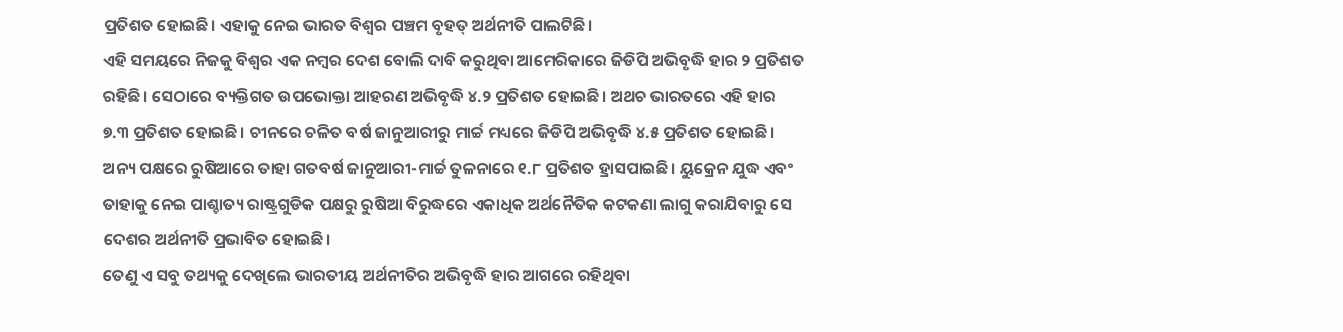ପ୍ରତିଶତ ହୋଇଛି। ଏହାକୁ ନେଇ ଭାରତ ବିଶ୍ବର ପଞ୍ଚମ ବୃହତ୍ ଅର୍ଥନୀତି ପାଲଟିଛି।
ଏହି ସମୟରେ ନିଜକୁ ବିଶ୍ବର ଏକ ନମ୍ବର ଦେଶ ବୋଲି ଦାବି କରୁଥିବା ଆମେରିକାରେ ଜିଡିପି ଅଭିବୃଦ୍ଧି ହାର ୨ ପ୍ରତିଶତ ରହିଛି। ସେଠାରେ ବ୍ୟକ୍ତିଗତ ଉପଭୋକ୍ତା ଆହରଣ ଅଭିବୃଦ୍ଧି ୪.୨ ପ୍ରତିଶତ ହୋଇଛି। ଅଥଚ ଭାରତରେ ଏହି ହାର ୭.୩ ପ୍ରତିଶତ ହୋଇଛି। ଚୀନରେ ଚଳିତ ବର୍ଷ ଜାନୁଆରୀରୁ ମାର୍ଚ୍ଚ ମଧ୍ୟରେ ଜିଡିପି ଅଭିବୃଦ୍ଧି ୪.୫ ପ୍ରତିଶତ ହୋଇଛି। ଅନ୍ୟ ପକ୍ଷରେ ରୁଷିଆରେ ତାହା ଗତବର୍ଷ ଜାନୁଆରୀ-ମାର୍ଚ୍ଚ ତୁଳନାରେ ୧.୮ ପ୍ରତିଶତ ହ୍ରାସପାଇଛି। ୟୁକ୍ରେନ ଯୁଦ୍ଧ ଏବଂ ତାହାକୁ ନେଇ ପାଶ୍ଚାତ୍ୟ ରାଷ୍ଟ୍ରଗୁଡିକ ପକ୍ଷରୁ ରୁଷିଆ ବିରୁଦ୍ଧରେ ଏକାଧିକ ଅର୍ଥନୈତିକ କଟକଣା ଲାଗୁ କରାଯିବାରୁ ସେ ଦେଶର ଅର୍ଥନୀତି ପ୍ରଭାବିତ ହୋଇଛି।
ତେଣୁ ଏ ସବୁ ତଥ୍ୟକୁ ଦେଖିଲେ ଭାରତୀୟ ଅର୍ଥନୀତିର ଅଭିବୃଦ୍ଧି ହାର ଆଗରେ ରହିଥିବା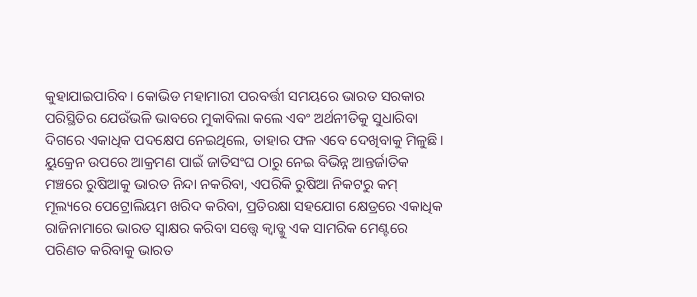କୁହାଯାଇପାରିବ। କୋଭିଡ ମହାମାରୀ ପରବର୍ତ୍ତୀ ସମୟରେ ଭାରତ ସରକାର ପରିସ୍ଥିତିର ଯେଉଁଭଳି ଭାବରେ ମୁକାବିଲା କଲେ ଏବଂ ଅର୍ଥନୀତିକୁ ସୁଧାରିବା ଦିଗରେ ଏକାଧିକ ପଦକ୍ଷେପ ନେଇଥିଲେ, ତାହାର ଫଳ ଏବେ ଦେଖିବାକୁ ମିଳୁଛି। ୟୁକ୍ରେନ ଉପରେ ଆକ୍ରମଣ ପାଇଁ ଜାତିସଂଘ ଠାରୁ ନେଇ ବିଭିନ୍ନ ଆନ୍ତର୍ଜାତିକ ମଞ୍ଚରେ ରୁଷିଆକୁ ଭାରତ ନିନ୍ଦା ନକରିବା, ଏପରିକି ରୁଷିଆ ନିକଟରୁ କମ୍ ମୂଲ୍ୟରେ ପେଟ୍ରୋଲିୟମ ଖରିଦ କରିବା, ପ୍ରତିରକ୍ଷା ସହଯୋଗ କ୍ଷେତ୍ରରେ ଏକାଧିକ ରାଜିନାମାରେ ଭାରତ ସ୍ବାକ୍ଷର କରିବା ସତ୍ତ୍ବେ କ୍ବାଡ୍କୁ ଏକ ସାମରିକ ମେଣ୍ଟରେ ପରିଣତ କରିବାକୁ ଭାରତ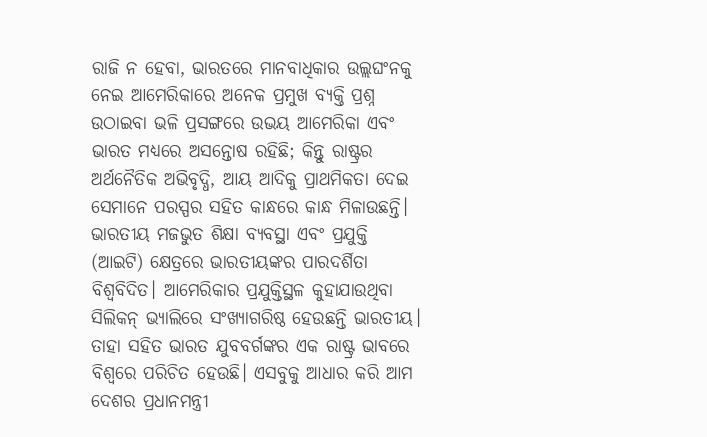ରାଜି ନ ହେବା, ଭାରତରେ ମାନବାଧିକାର ଉଲ୍ଲଘଂନକୁ ନେଇ ଆମେରିକାରେ ଅନେକ ପ୍ରମୁଖ ବ୍ୟକ୍ତି ପ୍ରଶ୍ନ ଉଠାଇବା ଭଳି ପ୍ରସଙ୍ଗରେ ଉଭୟ ଆମେରିକା ଏବଂ ଭାରତ ମଧ୍ୟରେ ଅସନ୍ତୋଷ ରହିଛି; କିନ୍ତୁ ରାଷ୍ଟ୍ରର ଅର୍ଥନୈତିକ ଅଭିବୃଦ୍ଧି, ଆୟ ଆଦିକୁ ପ୍ରାଥମିକତା ଦେଇ ସେମାନେ ପରସ୍ପର ସହିତ କାନ୍ଧରେ କାନ୍ଧ ମିଳାଉଛନ୍ତି।
ଭାରତୀୟ ମଜଭୁତ ଶିକ୍ଷା ବ୍ୟବସ୍ଥା ଏବଂ ପ୍ରଯୁକ୍ତି (ଆଇଟି) କ୍ଷେତ୍ରରେ ଭାରତୀୟଙ୍କର ପାରଦର୍ଶିତା ବିଶ୍ବବିଦିତ। ଆମେରିକାର ପ୍ରଯୁକ୍ତିସ୍ଥଳ କୁହାଯାଉଥିବା ସିଲିକନ୍ ଭ୍ୟାଲିରେ ସଂଖ୍ୟାଗରିଷ୍ଠ ହେଉଛନ୍ତି ଭାରତୀୟ। ତାହା ସହିତ ଭାରତ ଯୁବବର୍ଗଙ୍କର ଏକ ରାଷ୍ଟ୍ର ଭାବରେ ବିଶ୍ବରେ ପରିଚିତ ହେଉଛି। ଏସବୁକୁ ଆଧାର କରି ଆମ ଦେଶର ପ୍ରଧାନମନ୍ତ୍ରୀ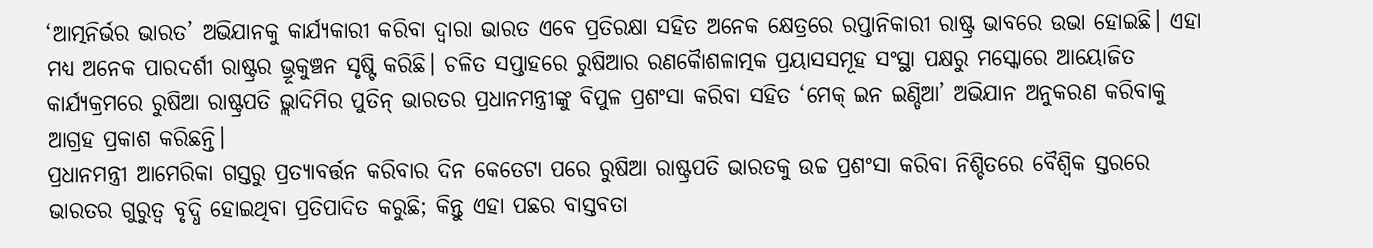‘ଆତ୍ମନିର୍ଭର ଭାରତ’ ଅଭିଯାନକୁ କାର୍ଯ୍ୟକାରୀ କରିବା ଦ୍ବାରା ଭାରତ ଏବେ ପ୍ରତିରକ୍ଷା ସହିତ ଅନେକ କ୍ଷେତ୍ରରେ ରପ୍ତାନିକାରୀ ରାଷ୍ଟ୍ର ଭାବରେ ଉଭା ହୋଇଛି। ଏହା ମଧ୍ୟ ଅନେକ ପାରଦର୍ଶୀ ରାଷ୍ଟ୍ରର ଭ୍ରୂକୁଞ୍ଚନ ସୃଷ୍ଟି କରିଛି। ଚଳିତ ସପ୍ତାହରେ ରୁଷିଆର ରଣକୋୖଶଳାତ୍ମକ ପ୍ରୟାସସମୂହ ସଂସ୍ଥା ପକ୍ଷରୁ ମସ୍କୋରେ ଆୟୋଜିତ କାର୍ଯ୍ୟକ୍ରମରେ ରୁଷିଆ ରାଷ୍ଟ୍ରପତି ଭ୍ଲାଦିମିର ପୁତିନ୍ ଭାରତର ପ୍ରଧାନମନ୍ତ୍ରୀଙ୍କୁ ବିପୁଳ ପ୍ରଶଂସା କରିବା ସହିତ ‘ମେକ୍ ଇନ ଇଣ୍ଡିଆ’ ଅଭିଯାନ ଅନୁକରଣ କରିବାକୁ ଆଗ୍ରହ ପ୍ରକାଶ କରିଛନ୍ତି।
ପ୍ରଧାନମନ୍ତ୍ରୀ ଆମେରିକା ଗସ୍ତରୁ ପ୍ରତ୍ୟାବର୍ତ୍ତନ କରିବାର ଦିନ କେତେଟା ପରେ ରୁଷିଆ ରାଷ୍ଟ୍ରପତି ଭାରତକୁ ଉଚ୍ଚ ପ୍ରଶଂସା କରିବା ନିଶ୍ଚିତରେ ବୈଶ୍ବିକ ସ୍ତରରେ ଭାରତର ଗୁରୁତ୍ବ ବୃଦ୍ଧି ହୋଇଥିବା ପ୍ରତିପାଦିତ କରୁଛି; କିନ୍ତୁ ଏହା ପଛର ବାସ୍ତବତା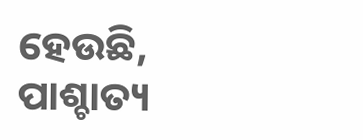ହେଉଛି, ପାଶ୍ଚାତ୍ୟ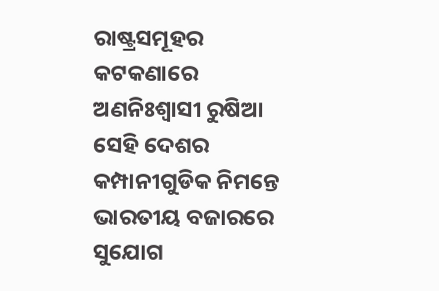ରାଷ୍ଟ୍ରସମୂହର କଟକଣାରେ ଅଣନିଃଶ୍ବାସୀ ରୁଷିଆ ସେହି ଦେଶର କମ୍ପାନୀଗୁଡିକ ନିମନ୍ତେ ଭାରତୀୟ ବଜାରରେ ସୁଯୋଗ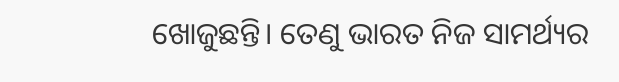ଖୋଜୁଛନ୍ତି। ତେଣୁ ଭାରତ ନିଜ ସାମର୍ଥ୍ୟର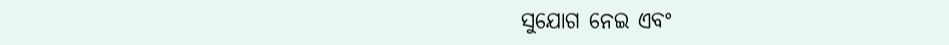ସୁଯୋଗ ନେଇ ଏବଂ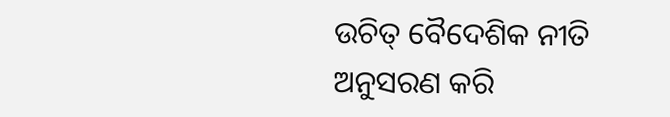ଉଚିତ୍ ବୈଦେଶିକ ନୀତି ଅନୁସରଣ କରି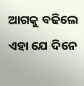ଆଗକୁ ବଢିଲେ ଏହା ଯେ ଦିନେ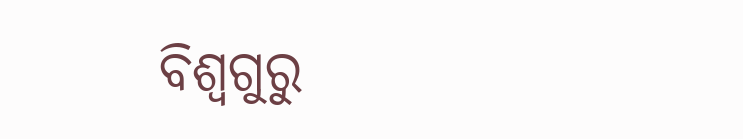ବିଶ୍ବଗୁରୁ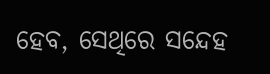ହେବ, ସେଥିରେ ସନ୍ଦେହ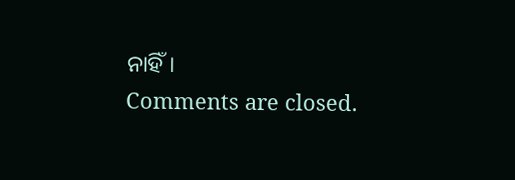ନାହିଁ।
Comments are closed.